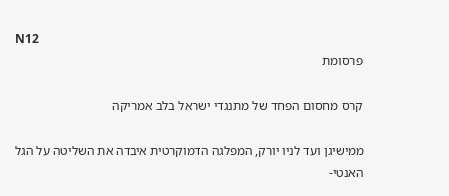N12
פרסומת

קרס מחסום הפחד של מתנגדי ישראל בלב אמריקה

ממישיגן ועד לניו יורק, המפלגה הדמוקרטית איבדה את השליטה על הגל האנטי-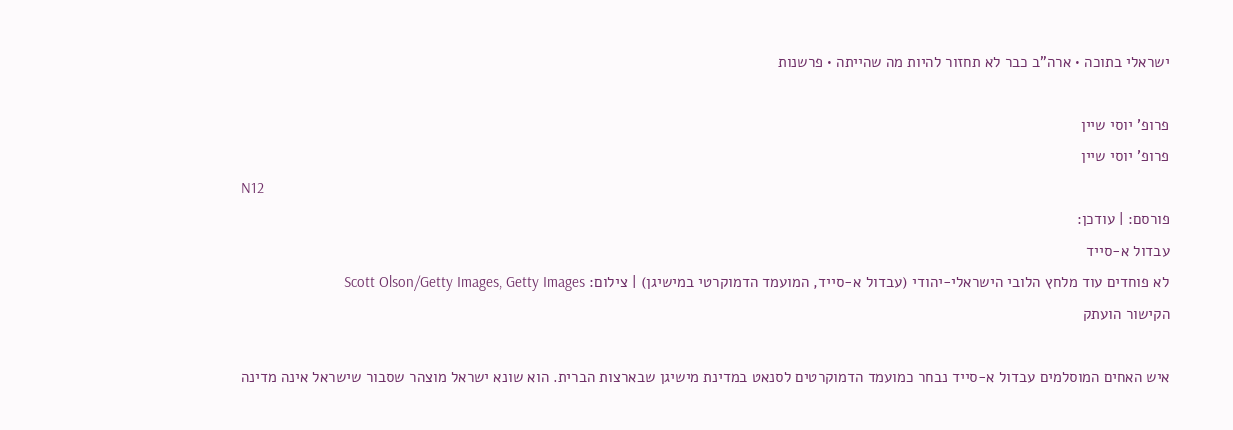ישראלי בתוכה • ארה"ב כבר לא תחזור להיות מה שהייתה • פרשנות

פרופ' יוסי שיין
פרופ' יוסי שיין
N12
פורסם: | עודכן:
עבדול א-סייד
לא פוחדים עוד מלחץ הלובי הישראלי-יהודי (עבדול א-סייד, המועמד הדמוקרטי במישיגן) | צילום: Scott Olson/Getty Images, Getty Images
הקישור הועתק

איש האחים המוסלמים עבדול א-סייד נבחר כמועמד הדמוקרטים לסנאט במדינת מישיגן שבארצות הברית. הוא שונא ישראל מוצהר שסבור שישראל אינה מדינה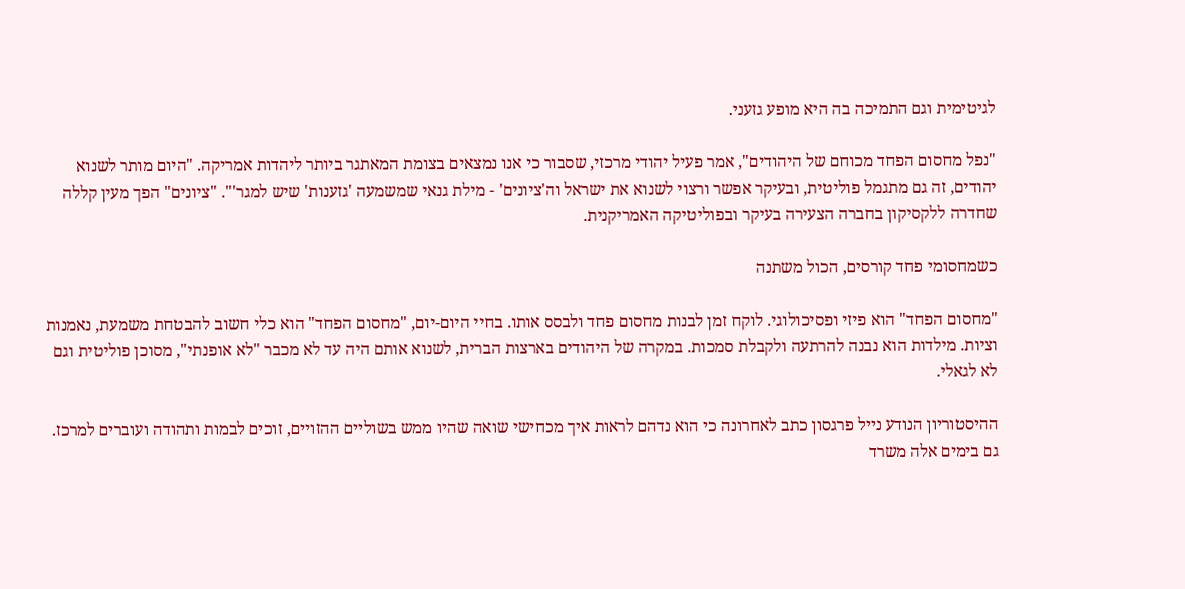לגיטימית וגם התמיכה בה היא מופע גזעני.

"נפל מחסום הפחד מכוחם של היהודים", אמר פעיל יהודי מרכזי, שסבור כי אנו נמצאים בצומת המאתגר ביותר ליהדות אמריקה. "היום מותר לשנוא יהודים, זה גם מתגמל פוליטית, ובעיקר אפשר ורצוי לשנוא את ישראל וה'ציונים' - מילת גנאי שמשמעה 'גזענות' שיש למגר'". "ציונים" הפך מעין קללה שחדרה ללקסיקון בחברה הצעירה בעיקר ובפוליטיקה האמריקנית.

כשמחסומי פחד קורסים, הכול משתנה

"מחסום הפחד" הוא פיזי ופסיכולוגי. לוקח זמן לבנות מחסום פחד ולבסס אותו. בחיי היום-יום, "מחסום הפחד" הוא כלי חשוב להבטחת משמעת, נאמנות וציות. מילדות הוא נבנה להרתעה ולקבלת סמכות. במקרה של היהודים בארצות הברית, לשנוא אותם היה עד לא מכבר "לא אופנתי", מסוכן פוליטית וגם לא לגאלי.

ההיסטוריון הנודע נייל פרגסון כתב לאחרונה כי הוא נדהם לראות איך מכחישי שואה שהיו ממש בשוליים ההזויים, זוכים לבמות ותהודה ועוברים למרכז. גם בימים אלה משרד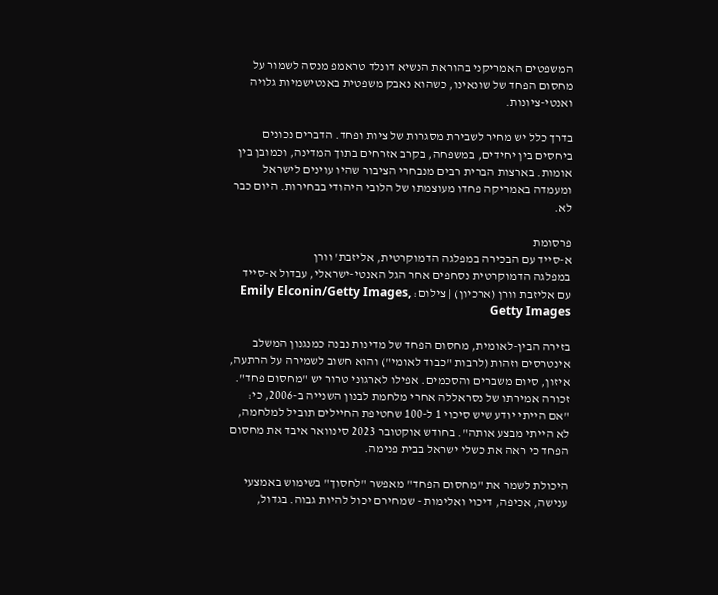המשפטים האמריקני בהוראת הנשיא דונלד טראמפ מנסה לשמור על מחסום הפחד של שונאינו, כשהוא נאבק משפטית באנטישמיות גלויה ואנטי-ציונות.

בדרך כלל יש מחיר לשבירת מסגרות של ציות ופחד. הדברים נכונים ביחסים בין יחידים, במשפחה, בקרב אזרחים בתוך המדינה, וכמובן בין אומות. בארצות הברית רבים מנבחרי הציבור שהיו עוינים לישראל ומעמדה באמריקה פחדו מעוצמתו של הלובי היהודי בבחירות. היום כבר לא.

פרסומת
א-סייד עם הבכירה במפלגה הדמוקרטית, אליזבת' וורן
במפלגה הדמוקרטית נסחפים אחר הגל האנטי-ישראלי, עבדול א-סייד עם אליזבת וורן (ארכיון) | צילום: Emily Elconin/Getty Images, Getty Images

בזירה הבין-לאומית, מחסום הפחד של מדינות נבנה כמנגנון המשלב אינטרסים וזהות (לרבות "כבוד לאומי") והוא חשוב לשמירה על הרתעה, איזון, סיום משברים והסכמים. אפילו לארגוני טרור יש "מחסום פחד". זכורה אמירתו של נסראללה אחרי מלחמת לבנון השנייה ב-2006, כי: "אם הייתי יודע שיש סיכוי 1 ל-100 שחטיפת החיילים תוביל למלחמה, לא הייתי מבצע אותה". בחודש אוקטובר 2023 סינוואר איבד את מחסום הפחד כי ראה את כשלי ישראל בבית פנימה.

היכולת לשמר את "מחסום הפחד" מאפשר "לחסוך" בשימוש באמצעי ענישה, אכיפה, דיכוי ואלימות - שמחירם יכול להיות גבוה. בגדול,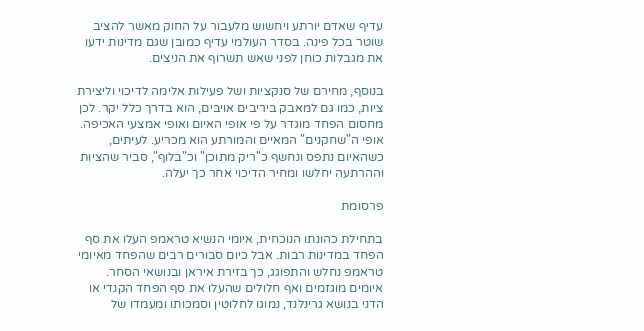עדיף שאדם יורתע ויחשוש מלעבור על החוק מאשר להציב שוטר בכל פינה. בסדר העולמי עדיף כמובן שגם מדינות ידעו את מגבלות כוחן לפני שאש תשרוף את הניצים.

בנוסף, מחירם של סנקציות ושל פעילות אלימה לדיכוי וליצירת ציות, כמו גם למאבק ביריבים אויבים, הוא בדרך כלל יקר. לכן מחסום הפחד מוגדר על פי אופי האיום ואופי אמצעי האכיפה. אופי ה"שחקנים" המאיים והמורתע הוא מכריע. לעיתים, כשהאיום נתפס ונחשף כ"ריק מתוכן" וכ"בלוף", סביר שהציות וההרתעה יחלשו ומחיר הדיכוי אחר כך יעלה.

פרסומת

בתחילת כהונתו הנוכחית, איומי הנשיא טראמפ העלו את סף הפחד במדינות רבות. אבל כיום סבורים רבים שהפחד מאיומי טראמפ נחלש והתפוגג, כך בזירת איראן ובנושאי הסחר. איומים מוגזמים ואף חלולים שהעלו את סף הפחד הקנדי או הדני בנושא גרינלנד, נמוגו לחלוטין וסמכותו ומעמדו של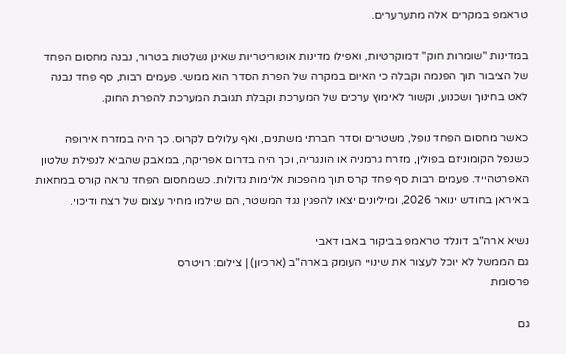טראמפ במקרים אלה מתערערים.

במדינות "שומרות חוק" דמוקרטיות, ואפילו מדינות אוטוריטריות שאינן נשלטות בטרור, נבנה מחסום הפחד של הציבור תוך הפנמה וקבלה כי האיום במקרה של הפרת הסדר הוא ממשי. פעמים רבות, סף פחד נבנה לאט בחינוך ושכנוע, וקשור לאימוץ ערכים של המערכת וקבלת תגובת המערכת להפרת החוק.

כאשר מחסום הפחד נופל, משטרים וסדר חברתי משתנים, ואף עלולים לקרוס. כך היה במזרח אירופה כשנפל הקומוניזם בפולין, מזרח גרמניה או הונגריה, וכך היה בדרום אפריקה, במאבק שהביא לנפילת שלטון האפרטהייד. פעמים רבות סף פחד קרס תוך מהפכות אלימות גדולות. כשמחסום הפחד נראה קורס במחאות באיראן בחודש ינואר 2026, ומיליונים יצאו להפגין נגד המשטר, הם שילמו מחיר עצום של רצח ודיכוי.

נשיא ארה"ב דונלד טראמפ בביקור באבו דאבי
גם הממשל לא יוכל לעצור את שינויי העומק בארה"ב (ארכיון) | צילום: רויטרס
פרסומת

גם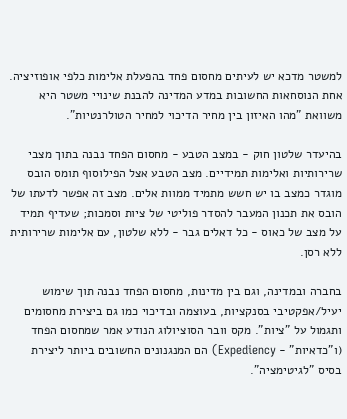למשטר מדכא יש לעיתים מחסום פחד בהפעלת אלימות כלפי אופוזיציה. אחת הנוסחאות החשובות במדע המדינה להבנת שינויי משטר היא משוואת "מהו האיזון בין מחיר הדיכוי למחיר הטולרנטיות".

בהיעדר שלטון חוק - במצב הטבע - מחסום הפחד נבנה בתוך מצבי שרירותיות ואלימות תמידיים. מצב הטבע אצל הפילוסוף תומס הובס מוגדר כמצב בו יש חשש מתמיד ממוות אלים. מצב זה אפשר לדעתו של הובס את תכנון המעבר להסדר פוליטי של ציות וסמכות; שעדיף תמיד על מצב של כאוס - כל דאלים גבר - ללא שלטון, עם אלימות שרירותית ללא רסן.

בחברה ובמדינה, וגם בין מדינות, מחסום הפחד נבנה תוך שימוש יעיל/אפקטיבי בסנקציות, בעוצמה ובדיכוי כמו גם ביצירת מחסומים ותגמול על "ציות". מקס וובר הסוציולוג הנודע אמר שמחסום הפחד (ו"כדאיות" - Expediency) הם המנגנונים החשובים ביותר ליצירת בסיס "לגיטימציה".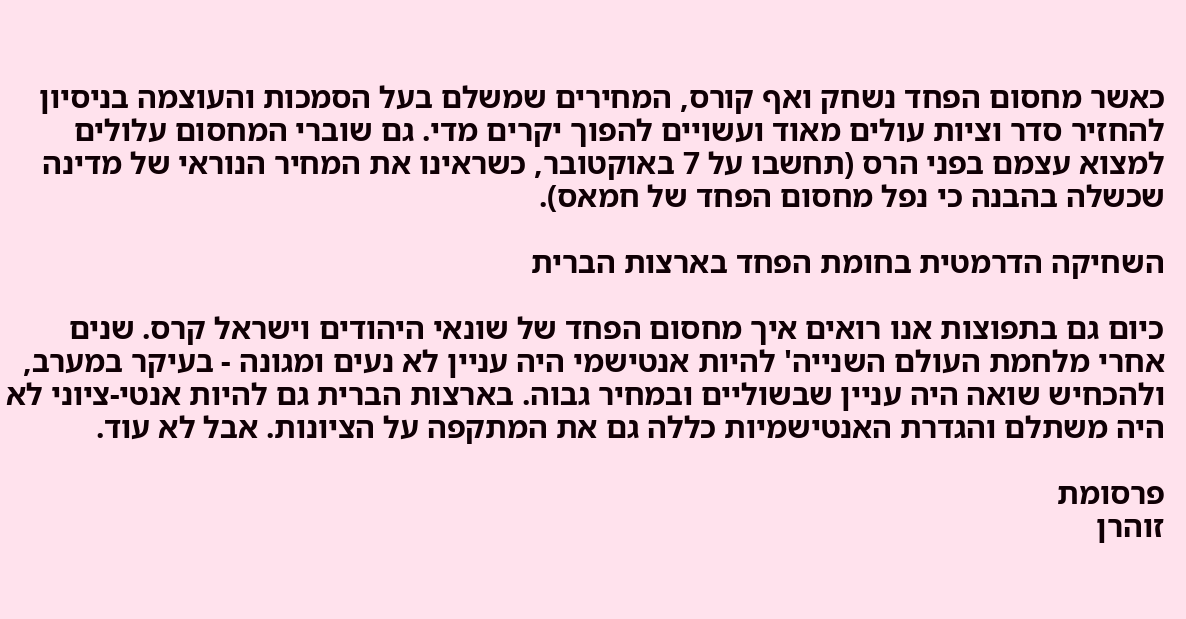כאשר מחסום הפחד נשחק ואף קורס, המחירים שמשלם בעל הסמכות והעוצמה בניסיון להחזיר סדר וציות עולים מאוד ועשויים להפוך יקרים מדי. גם שוברי המחסום עלולים למצוא עצמם בפני הרס (תחשבו על 7 באוקטובר, כשראינו את המחיר הנוראי של מדינה שכשלה בהבנה כי נפל מחסום הפחד של חמאס).

השחיקה הדרמטית בחומת הפחד בארצות הברית

כיום גם בתפוצות אנו רואים איך מחסום הפחד של שונאי היהודים וישראל קרס. שנים אחרי מלחמת העולם השנייה' להיות אנטישמי היה עניין לא נעים ומגונה - בעיקר במערב, ולהכחיש שואה היה עניין שבשוליים ובמחיר גבוה. בארצות הברית גם להיות אנטי-ציוני לא היה משתלם והגדרת האנטישמיות כללה גם את המתקפה על הציונות. אבל לא עוד.

פרסומת
זוהרן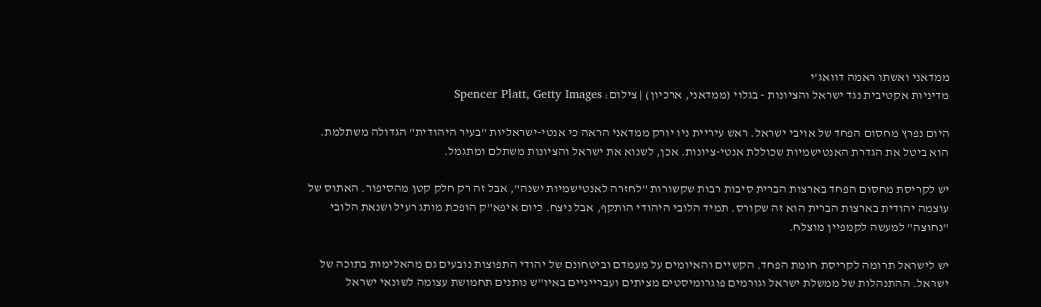ממדאני ואשתו ראמה דוואג'י
מדיניות אקטיבית נגד ישראל והציונות - בגלוי (ממדאני, ארכיון) | צילום: Spencer Platt, Getty Images

היום נפרץ מחסום הפחד של אויבי ישראל. ראש עיריית ניו יורק ממדאני הראה כי אנטי-ישראליות "בעיר היהודית" הגדולה משתלמת. הוא ביטל את הגדרת האנטישמיות שכוללת אנטי-ציונות. אכן, לשנוא את ישראל והציונות משתלם ומתגמל.

יש לקריסת מחסום הפחד בארצות הברית סיבות רבות שקשורות "לחזרה לאנטישמיות ישנה", אבל זה רק חלק קטן מהסיפור. האתוס של עוצמה יהודית בארצות הברית הוא זה שקורס. תמיד הלובי היהודי הותקף, אבל ניצח. כיום איפא"ק הופכת מותג רעיל ושנאת הלובי "נחוצה" למעשה לקמפיין מוצלח.

יש לישראל תרומה לקריסת חומת הפחד. הקשיים והאיומים על מעמדם וביטחונם של יהודי התפוצות נובעים גם מהאלימות בתוכה של ישראל. ההתנהלות של ממשלת ישראל וגורמים פוגרומיסטים מציתים ועברייניים באיו"ש נותנים תחמושת עצומה לשונאי ישראל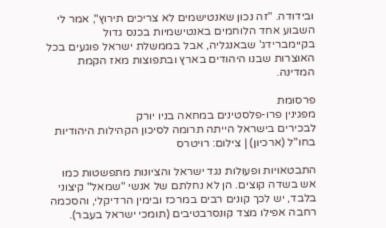ובידודה. "זה נכון שאנטישמים לא צריכים תירוץ", אמר לי השבוע אחד הלוחמים באנטישמיות בכנס גדול בקיימברידג' שבאנגליה, אבל בממשלת ישראל פוגעים בכל האוצרות שבנו היהודים בארץ ובתפוצות מאז הקמת המדינה.

פרסומת
מפגינין פרו-פלסטינים במחאה בניו יורק
לבכירים בישראל הייתה תרומה לסיכון הקהילות היהודיות בחו"ל (ארכיון) | צילום: רויטרס

התבטאויות ופעולות נגד ישראל והציונות מתפשטות כמו אש בשדה קוצים. הן לא נחלתם של אנשי "שמאל" קיצוני בלבד, יש לכך קונים רבים במרכז ובימין הרדיקלי, והסכמה רחבה אפילו מצד קונסרבטיבים (תומכי ישראל בעבר).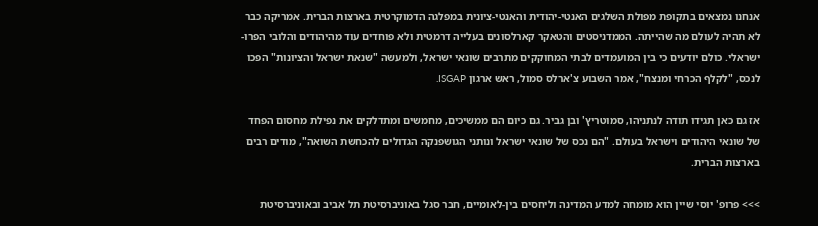אנחנו נמצאים בתקופת מפולת השלגים האנטי-יהודית והאנטי-ציונית במפלגה הדמוקרטית בארצות הברית. אמריקה כבר לא תהיה לעולם מה שהייתה. הממדניסטים והטאקר קארלסונים בעלייה דרמטית ולא פוחדים עוד מהיהודים והלובי הפרו-ישראלי. כולם יודעים כי בין המועמדים לבתי המחוקקים מתרבים שונאי ישראל, ולמעשה "שנאת ישראל והציונות" הפכו לנכס, "לקלף הכרחי ומנצח", אמר השבוע צ'ארלס סמול, ראש ארגון ISGAP.

אז גם כאן תגידו תודה לנתניהו, סמוטריץ' ובן גביר. גם כיום הם ממשיכים, מחמשים ומתדלקים את נפילת מחסום הפחד של שונאי היהודים וישראל בעולם. "הם נכס של שונאי ישראל ונותני הגושפנקה הגדולים להכחשת השואה", מודים רבים בארצות הברית.

>>> פרופ' יוסי שיין הוא מומחה למדע המדינה וליחסים בין-לאומיים, חבר סגל באוניברסיטת תל אביב ובאוניברסיטת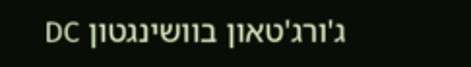ג'ורג'טאון בוושינגטון DC